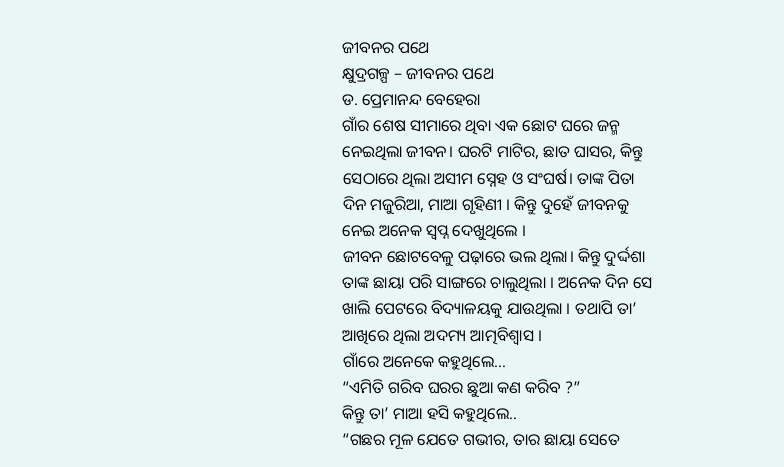ଜୀବନର ପଥେ
କ୍ଷୁଦ୍ରଗଳ୍ପ – ଜୀବନର ପଥେ
ଡ. ପ୍ରେମାନନ୍ଦ ବେହେରା
ଗାଁର ଶେଷ ସୀମାରେ ଥିବା ଏକ ଛୋଟ ଘରେ ଜନ୍ମ ନେଇଥିଲା ଜୀବନ। ଘରଟି ମାଟିର, ଛାତ ଘାସର, କିନ୍ତୁ ସେଠାରେ ଥିଲା ଅସୀମ ସ୍ନେହ ଓ ସଂଘର୍ଷ। ତାଙ୍କ ପିତା ଦିନ ମଜୁରିଆ, ମାଆ ଗୃହିଣୀ । କିନ୍ତୁ ଦୁହେଁ ଜୀବନକୁ ନେଇ ଅନେକ ସ୍ୱପ୍ନ ଦେଖୁଥିଲେ ।
ଜୀବନ ଛୋଟବେଳୁ ପଢ଼ାରେ ଭଲ ଥିଲା। କିନ୍ତୁ ଦୁର୍ଦ୍ଦଶା ତାଙ୍କ ଛାୟା ପରି ସାଙ୍ଗରେ ଚାଲୁଥିଲା । ଅନେକ ଦିନ ସେ ଖାଲି ପେଟରେ ବିଦ୍ୟାଳୟକୁ ଯାଉଥିଲା । ତଥାପି ତା’ ଆଖିରେ ଥିଲା ଅଦମ୍ୟ ଆତ୍ମବିଶ୍ୱାସ ।
ଗାଁରେ ଅନେକେ କହୁଥିଲେ…
“ଏମିତି ଗରିବ ଘରର ଛୁଆ କଣ କରିବ ?”
କିନ୍ତୁ ତା’ ମାଆ ହସି କହୁଥିଲେ..
“ଗଛର ମୂଳ ଯେତେ ଗଭୀର, ତାର ଛାୟା ସେତେ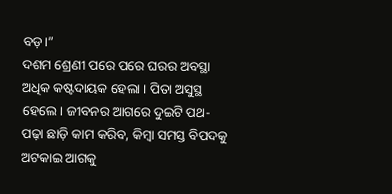ବଡ଼।”
ଦଶମ ଶ୍ରେଣୀ ପରେ ପରେ ଘରର ଅବସ୍ଥା ଅଧିକ କଷ୍ଟଦାୟକ ହେଲା । ପିତା ଅସୁସ୍ଥ ହେଲେ। ଜୀବନର ଆଗରେ ଦୁଇଟି ପଥ-
ପଢ଼ା ଛାଡ଼ି କାମ କରିବ, କିମ୍ବା ସମସ୍ତ ବିପଦକୁ ଅଟକାଇ ଆଗକୁ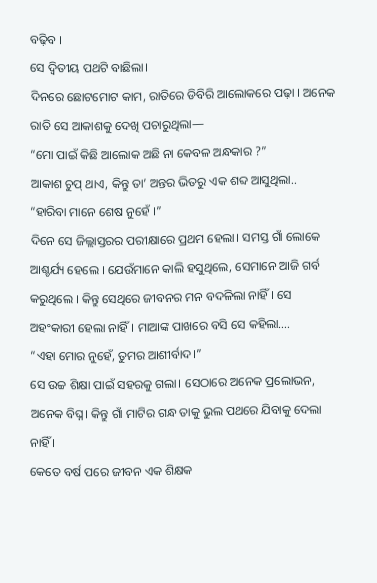ବଢ଼ିବ ।
ସେ ଦ୍ୱିତୀୟ ପଥଟି ବାଛିଲା।
ଦିନରେ ଛୋଟମୋଟ କାମ, ରାତିରେ ଡିବିରି ଆଲୋକରେ ପଢ଼ା । ଅନେକ ରାତି ସେ ଆକାଶକୁ ଦେଖି ପଚାରୁଥିଲା—
“ମୋ ପାଇଁ କିଛି ଆଲୋକ ଅଛି ନା କେବଳ ଅନ୍ଧକାର ?”
ଆକାଶ ଚୁପ୍ ଥାଏ, କିନ୍ତୁ ତା’ ଅନ୍ତର ଭିତରୁ ଏକ ଶବ୍ଦ ଆସୁଥିଲା..
“ହାରିବା ମାନେ ଶେଷ ନୁହେଁ ।”
ଦିନେ ସେ ଜିଲ୍ଲାସ୍ତରର ପରୀକ୍ଷାରେ ପ୍ରଥମ ହେଲା। ସମସ୍ତ ଗାଁ ଲୋକେ ଆଶ୍ଚର୍ଯ୍ୟ ହେଲେ । ଯେଉଁମାନେ କାଲି ହସୁଥିଲେ, ସେମାନେ ଆଜି ଗର୍ବ କରୁଥିଲେ । କିନ୍ତୁ ସେଥିରେ ଜୀବନର ମନ ବଦଳିଲା ନାହିଁ । ସେ ଅହଂକାରୀ ହେଲା ନାହିଁ। ମାଆଙ୍କ ପାଖରେ ବସି ସେ କହିଲା….
“ଏହା ମୋର ନୁହେଁ, ତୁମର ଆଶୀର୍ବାଦ।”
ସେ ଉଚ୍ଚ ଶିକ୍ଷା ପାଇଁ ସହରକୁ ଗଲା। ସେଠାରେ ଅନେକ ପ୍ରଲୋଭନ, ଅନେକ ବିଘ୍ନ। କିନ୍ତୁ ଗାଁ ମାଟିର ଗନ୍ଧ ତାକୁ ଭୁଲ ପଥରେ ଯିବାକୁ ଦେଲା ନାହିଁ ।
କେତେ ବର୍ଷ ପରେ ଜୀବନ ଏକ ଶିକ୍ଷକ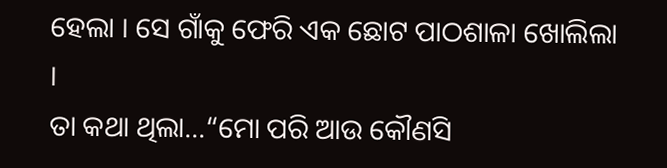ହେଲା । ସେ ଗାଁକୁ ଫେରି ଏକ ଛୋଟ ପାଠଶାଳା ଖୋଲିଲା ।
ତା କଥା ଥିଲା…“ମୋ ପରି ଆଉ କୌଣସି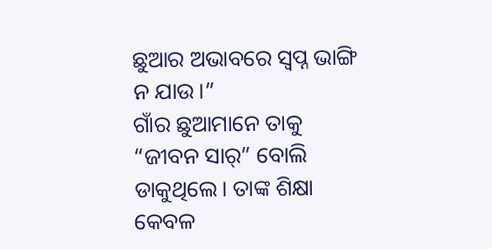ଛୁଆର ଅଭାବରେ ସ୍ୱପ୍ନ ଭାଙ୍ଗି ନ ଯାଉ।”
ଗାଁର ଛୁଆମାନେ ତାକୁ “ଜୀବନ ସାର୍” ବୋଲି ଡାକୁଥିଲେ। ତାଙ୍କ ଶିକ୍ଷା କେବଳ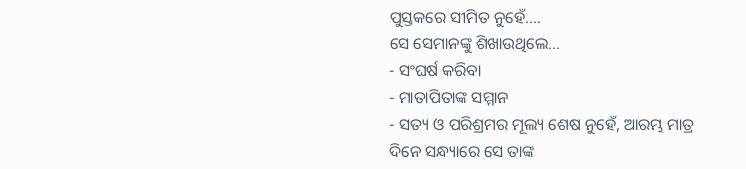ପୁସ୍ତକରେ ସୀମିତ ନୁହେଁ….
ସେ ସେମାନଙ୍କୁ ଶିଖାଉଥିଲେ…
- ସଂଘର୍ଷ କରିବା
- ମାତାପିତାଙ୍କ ସମ୍ମାନ
- ସତ୍ୟ ଓ ପରିଶ୍ରମର ମୂଲ୍ୟ ଶେଷ ନୁହେଁ, ଆରମ୍ଭ ମାତ୍ର
ଦିନେ ସନ୍ଧ୍ୟାରେ ସେ ତାଙ୍କ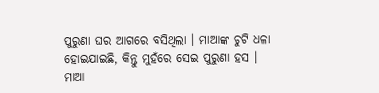ପୁରୁଣା ଘର ଆଗରେ ବସିଥିଲା । ମାଆଙ୍କ ଚୁଟି ଧଳା ହୋଇଯାଇଛି, କିନ୍ତୁ ମୁହଁରେ ସେଇ ପୁରୁଣା ହସ ।
ମାଆ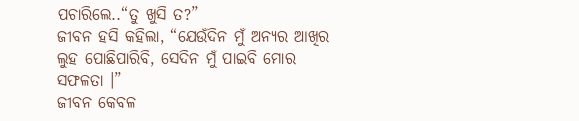ପଚାରିଲେ..“ତୁ ଖୁସି ତ?”
ଜୀବନ ହସି କହିଲା, “ଯେଉଁଦିନ ମୁଁ ଅନ୍ୟର ଆଖିର ଲୁହ ପୋଛିପାରିବି, ସେଦିନ ମୁଁ ପାଇବି ମୋର ସଫଳତା ।”
ଜୀବନ କେବଳ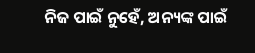ନିଜ ପାଇଁ ନୁହେଁ, ଅନ୍ୟଙ୍କ ପାଇଁ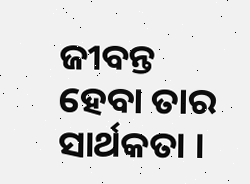ଜୀବନ୍ତ ହେବା ତାର ସାର୍ଥକତା ।